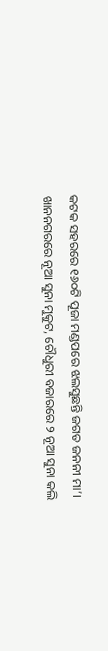କଟକ ସହରରେ ୧୬୦ଟି ପୂଜା ମଣ୍ଡପରେ ଝଲସୁଛନ୍ତି ଜଗତ ଜନନୀ ମା’। ଖାନନଗରରେ ନୂଆ ସୁନା ମୁକୁଟ, ଚୌଧୁରୀ ବଜାରରେ ୨ ନୂଆ ସୁନା କଲି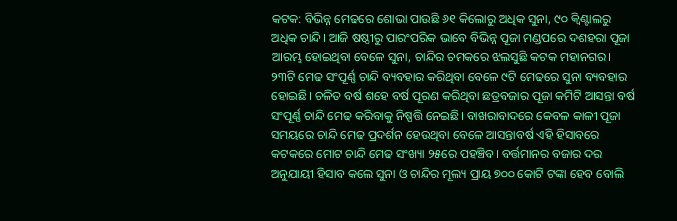କଟକ: ବିଭିନ୍ନ ମେଢରେ ଶୋଭା ପାଉଛି ୬୧ କିଲୋରୁ ଅଧିକ ସୁନା, ୯୦ କ୍ବିଣ୍ଟାଲରୁ ଅଧିକ ଚାନ୍ଦି। ଆଜି ଷଷ୍ଠୀରୁ ପାରଂପରିକ ଭାବେ ବିଭିନ୍ନ ପୂଜା ମଣ୍ଡପରେ ଦଶହରା ପୂଜା ଆରମ୍ଭ ହୋଇଥିବା ବେଳେ ସୁନା, ଚାନ୍ଦିର ଚମକରେ ଝଲସୁଛି କଟକ ମହାନଗର। ୨୩ଟି ମେଢ ସଂପୂର୍ଣ୍ଣ ଚାନ୍ଦି ‌ବ୍ୟବହାର କରିଥିବା ବେଳେ ୯ଟି ମେଢରେ ସୁନା ବ୍ୟବହାର ହୋଇଛି। ଚଳିତ ବର୍ଷ ଶହେ ବର୍ଷ ପୂରଣ କରିଥିବା ଛତ୍ରବଜାର ପୂଜା କମିଟି ଆସନ୍ତା ବର୍ଷ ସଂପୂର୍ଣ୍ଣ ଚାନ୍ଦି ମେଢ କରିବାକୁ ନିଷ୍ପତ୍ତି ନେଇଛି। ବାଖରାବାଦରେ କେବଳ କାଳୀ ପୂଜା ସମୟରେ ଚାନ୍ଦି ମେଢ ପ୍ରଦର୍ଶନ ହେଉଥିବା ବେଳେ ଆସନ୍ତାବର୍ଷ ଏହି ହିସାବରେ କଟକରେ ମୋଟ ଚାନ୍ଦି ମେଢ ସଂଖ୍ୟା ୨୫ରେ ପହଞ୍ଚିବ। ବର୍ତ୍ତମାନର ବଜାର ଦର ଅନୁଯାୟୀ ହିସାବ କଲେ ସୁନା ଓ ଚାନ୍ଦିର ମୂଲ୍ୟ ପ୍ରାୟ ୭୦୦ କୋଟି ଟଙ୍କା ହେବ ବୋଲି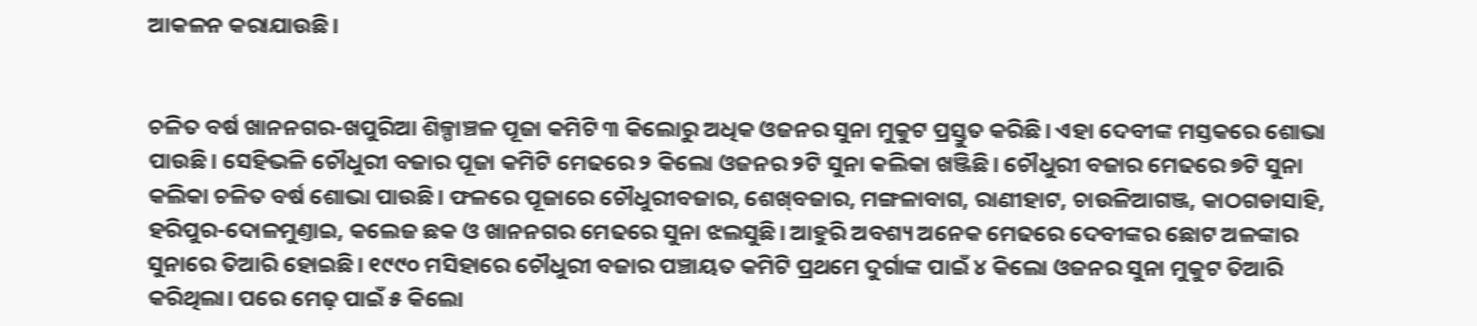ଆକଳନ କରାଯାଉଛି।


ଚଳିତ ବର୍ଷ ଖାନନଗର-ଖପୁରିଆ ଶିଳ୍ପାଞ୍ଚଳ ପୂଜା କମିଟି ୩ କିଲୋରୁ ଅଧିକ ଓଜନର ସୁନା ମୁକୁଟ ପ୍ରସ୍ତୁତ କରିଛି। ଏହା ଦେବୀଙ୍କ ମସ୍ତକରେ ଶୋଭା ପାଉଛି। ସେହିଭଳି ଚୌଧୁରୀ ବଜାର ପୂଜା କମିଟି ମେଢରେ ୨ କିଲୋ ଓଜନର ୨ଟି ସୁନା କଲିକା ଖଞ୍ଜିଛି। ଚୌଧୁରୀ ବଜାର ମେଢରେ ୭ଟି ସୁନା କଲିକା ଚଳିତ ବର୍ଷ ଶୋଭା ପାଉଛି। ଫଳରେ ପୂଜାରେ ଚୌଧୁରୀବଜାର, ଶେଖ୍‌ବଜାର, ମଙ୍ଗଳାବାଗ, ରାଣୀହାଟ, ଚାଉଳିଆଗଞ୍ଜ, କାଠଗଡାସାହି, ହରିପୁର-ଦୋଳମୁଣ୍ତାଇ, କଲେଜ ଛକ ଓ ଖାନନଗର ମେଢରେ ସୁନା ଝଲସୁଛି। ଆହୁରି ଅବଶ୍ୟ ଅନେକ ମେଢରେ ଦେବୀଙ୍କର ଛୋଟ ଅଳଙ୍କାର ସୁନାରେ ତିଆରି ହୋଇଛି। ୧୯୯୦ ମସିହାରେ ଚୌଧୁରୀ ବଜାର ପଞ୍ଚାୟତ କମିଟି ପ୍ରଥମେ ଦୁର୍ଗାଙ୍କ ପାଇଁ ୪ କିଲୋ ଓଜନର ସୁନା ମୁକୁଟ ତିଆରି କରିଥିଲା। ପରେ ମେଢ଼ ପାଇଁ ୫ କିଲୋ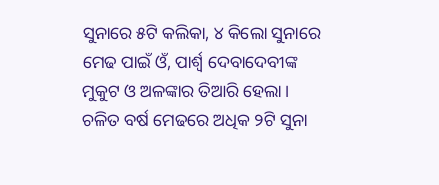ସୁନାରେ ୫ଟି କଲିକା, ୪ କିଲୋ ସୁନାରେ ମେଢ ପାଇଁ ଓଁ, ପାର୍ଶ୍ବ ଦେବାଦେବୀଙ୍କ ମୁକୁଟ ଓ ଅଳଙ୍କାର ତିଆରି ହେଲା। ଚଳିତ ବର୍ଷ ମେଢରେ ଅଧିକ ୨ଟି ସୁନା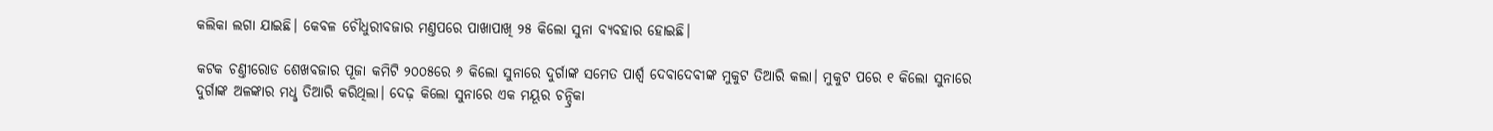କଲିକା ଲଗା ଯାଇଛି। କେବଳ ଚୌଧୁରୀବଜାର ମଣ୍ତପରେ ପାଖାପାଖି ୨୫ କିଲୋ ସୁନା ବ୍ୟବହାର ହୋଇଛି।

କଟକ ଚଣ୍ତୀରୋଡ ଶେଖବଜାର ପୂଜା କମିଟି ୨୦୦୫ରେ ୬ କିଲୋ ସୁନାରେ ଦୁର୍ଗାଙ୍କ ସମେତ ପାର୍ଶ୍ବ ଦେବାଦେବୀଙ୍କ ମୁକୁଟ ତିଆରି କଲା। ମୁକୁଟ ପରେ ୧ କିଲୋ ସୁନାରେ ଦୁର୍ଗାଙ୍କ ଅଳଙ୍କାର ମଧୢ ତିଆରି କରିଥିଲା। ଦେଢ଼ କିଲୋ ସୁନାରେ ଏକ ମୟୂର ଚନ୍ଦ୍ରିକା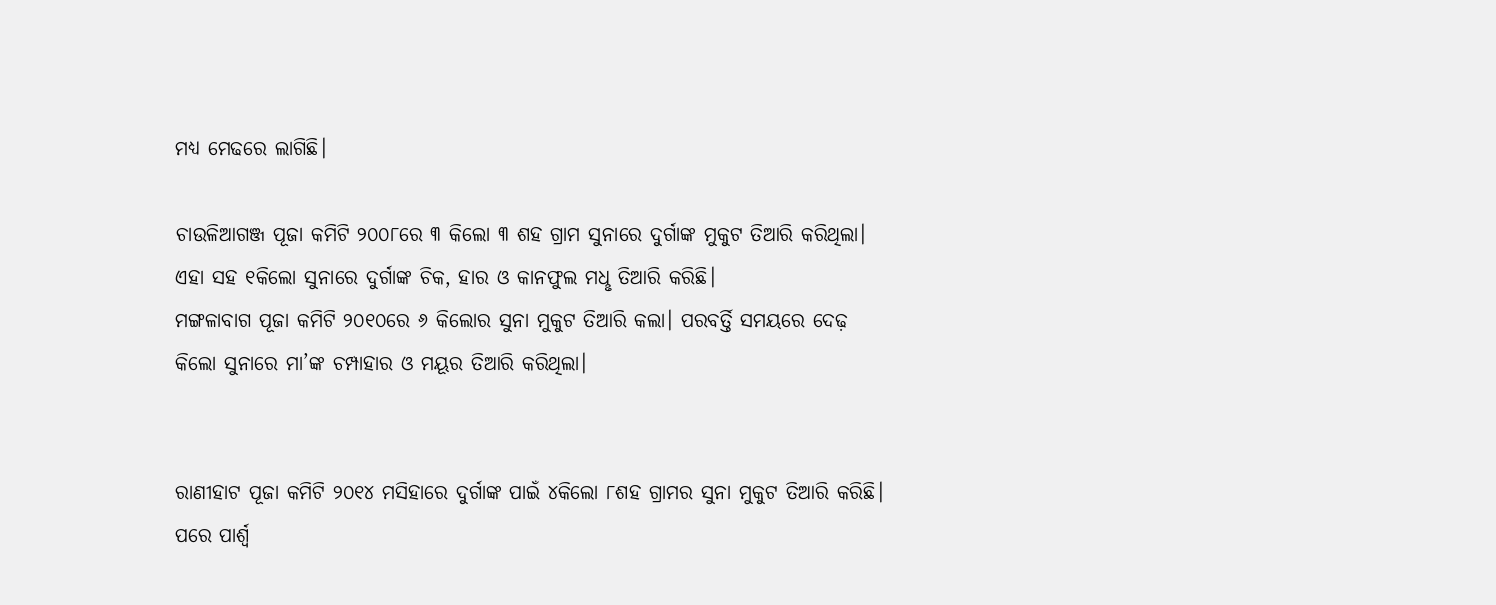ମଧ୍ୟ ମେଢରେ ଲାଗିଛି।

ଚାଉଳିଆଗଞ୍ଜ ପୂଜା କମିଟି ୨୦୦୮ରେ ୩ କିଲୋ ୩ ଶହ ଗ୍ରାମ ସୁନାରେ ଦୁର୍ଗାଙ୍କ ମୁକୁଟ ତିଆରି କରିଥିଲା। ଏହା ସହ ୧କିଲୋ ସୁନାରେ ଦୁର୍ଗାଙ୍କ ଚିକ, ହାର ଓ କାନଫୁଲ ମଧୢ ତିଆରି କରିଛି।
ମଙ୍ଗଳାବାଗ ପୂଜା କମିଟି ୨୦୧୦ରେ ୬ କିଲୋର ସୁନା ମୁକୁଟ ତିଆରି କଲା। ପରବର୍ତ୍ତି ସମୟରେ ଦେଢ଼ କିଲୋ ସୁନାରେ ମା’ଙ୍କ ଚମ୍ପାହାର ଓ ମୟୂର ତିଆରି କରିଥିଲା।


ରାଣୀହାଟ ପୂଜା କମିଟି ୨୦୧୪ ମସିହାରେ ଦୁର୍ଗାଙ୍କ ପାଇଁ ୪କିଲୋ ୮ଶହ ଗ୍ରାମର ସୁନା ମୁକୁଟ ତିଆରି କରିଛି। ପରେ ପାର୍ଶ୍ବ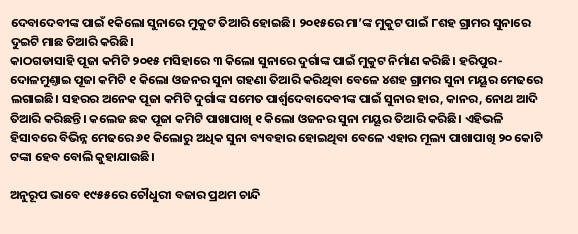ଦେବାଦେବୀଙ୍କ ପାଇଁ ୧କିଲୋ ସୁନାରେ ମୁକୁଟ ତିଆରି ହୋଇଛି। ୨୦୧୫ରେ ମା’ଙ୍କ ମୁକୁଟ ପାଇଁ ୮ଶହ ଗ୍ରାମର ସୁନାରେ ଦୁଇଟି ମାଛ ତିଆରି କରିଛି।
କାଠଗଡାସାହି ପୂଜା କମିଟି ୨୦୧୫ ମସିହାରେ ୩ କିଲୋ ସୁନାରେ ଦୁର୍ଗାଙ୍କ ପାଇଁ ମୁକୁଟ ନିର୍ମାଣ କରିଛି। ହରିପୁର-ଦୋଳମୁଣ୍ତାଇ ପୂଜା କମିଟି ୧ କିଲୋ ଓଜନର ସୁନା ଗହଣା ତିଆରି କରିଥିବା ବେଳେ ୪ଶହ ଗ୍ରାମର ସୁନା ମୟୂର ମେଢରେ ଲଗାଇଛି। ସହରର ଅନେକ ପୂଜା କମିଟି ଦୁର୍ଗାଙ୍କ ସମେତ ପାର୍ଶ୍ବଦେବାଦେବୀଙ୍କ ପାଇଁ ସୁନାର ହାର, କାନର, ନୋଥ ଆଦି ତିଆରି କରିଛନ୍ତି। କଲେଜ ଛକ ପୂଜା କମିଟି ପାଖାପାଖି ୧ କିଲୋ ଓଜନର ସୁନା ମୟୂର ତିଆରି କରିଛି। ଏହିଭଳି ହିସାବରେ ବିଭିନ୍ନ ମେଢରେ ୬୧ କିଲୋରୁ ଅଧିକ ସୁନା ବ୍ୟବହାର ହୋଇଥିବା ବେଳେ ଏହାର ମୂଲ୍ୟ ପାଖାପାଖି ୨୦ କୋଟି ଟଙ୍କା ହେବ ବୋଲି କୁହାଯାଉଛି।

ଅନୁରୂପ ଭାବେ ୧୯୫୫ରେ ଚୌଧୁରୀ ବଜାର ପ୍ରଥମ ଚାନ୍ଦି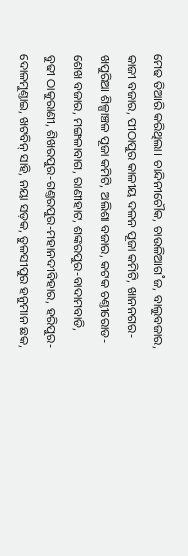ମେଢ ତିଆରି କରିଥିଲା। ଚାନ୍ଦିନୀଚୌକ, ଚାଉଳିଆଗ˚ଜ, ବାଲୁବଜାର, କାଜୀ ବଜାର, ପୀଠାପୁର କାଳୀୟ ଦଳନ ପୂଜା କମିଟି, ଖାନନଗର-ଖପୁରିଆ ଶିଳ୍ପାଞ୍ଚଳ ପୂଜା କମିଟି, ଅଲିଶା ବଜାର, କଟକ ଚଣ୍ତୀରୋଡ- ଶେଖ ବଜାର, ମଙ୍ଗଳାବାଗ, ରାଣୀହାଟ, ଶଙ୍କରପୁର-ବାଦାମବାଡି, ବୁଢୀ ଠାକୁରାଣୀ, ଶିଖରପୁର-ଗଣ୍ତରପୁର-ମହାନଦୀବିହାର, ହରିପୁର-ଦୋଳମୁଣ୍ତାଇ, ଖଟବିନ୍‌ ସାହି, ନୟା ସଡ଼କ, ତୁଳସୀପୁର ହନୁମାନ ଛକ,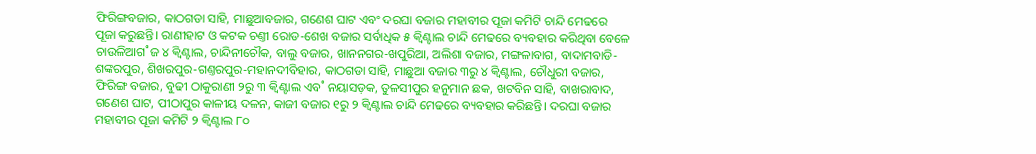ଫିରିଙ୍ଗବଜାର, କାଠଗଡା ସାହି, ମାଛୁଆବଜାର, ଗଣେଶ ଘାଟ ଏବଂ ଦରଘା ବଜାର ମହାବୀର ପୂଜା କମିଟି ଚାନ୍ଦି ମେଢରେ ପୂଜା କରୁଛନ୍ତି। ରାଣୀହାଟ ଓ କଟକ ଚଣ୍ତୀ ରୋଡ-ଶେଖ ବଜାର ସର୍ବାଧିକ ୫ କ୍ବିଣ୍ଟାଲ ଚାନ୍ଦି ମେଢରେ ବ୍ୟବହାର କରିଥିବା ବେଳେ ଚାଉଳିଆଗ˚ଜ ୪ କ୍ବିଣ୍ଟାଲ, ଚାନ୍ଦିନୀଚୌକ, ବାଲୁ ବଜାର, ଖାନନଗର-ଖପୁରିଆ, ଅଲିଶା ବଜାର, ମଙ୍ଗଳାବାଗ, ବାଦାମବାଡି-ଶଙ୍କରପୁର, ଶିଖରପୁର-ଗଣ୍ତରପୁର-ମହାନଦୀବିହାର, କାଠଗଡା ସାହି, ମାଛୁଆ ବଜାର ୩ରୁ ୪ କ୍ବିଣ୍ଟାଲ, ଚୌଧୁରୀ ବଜାର, ଫିରିଙ୍ଗ ବଜାର, ବୁଢୀ ଠାକୁରାଣୀ ୨ରୁ ୩ କ୍ବିଣ୍ଟାଲ ଏବ˚ ନୟାସଡ଼କ, ତୁଳସୀପୁର ହନୁମାନ ଛକ, ଖଟବିନ ସାହି, ବାଖରାବାଦ, ଗଣେଶ ଘାଟ, ପୀଠାପୁର କାଳୀୟ ଦଳନ, କାଜୀ ବଜାର ୧ରୁ ୨ କ୍ବିଣ୍ଟାଲ ଚାନ୍ଦି ମେଢରେ ବ୍ୟବହାର କରିଛନ୍ତି। ଦରଘା ବଜାର ମହାବୀର ପୂଜା କମିଟି ୨ କ୍ବିଣ୍ଟାଲ ୮୦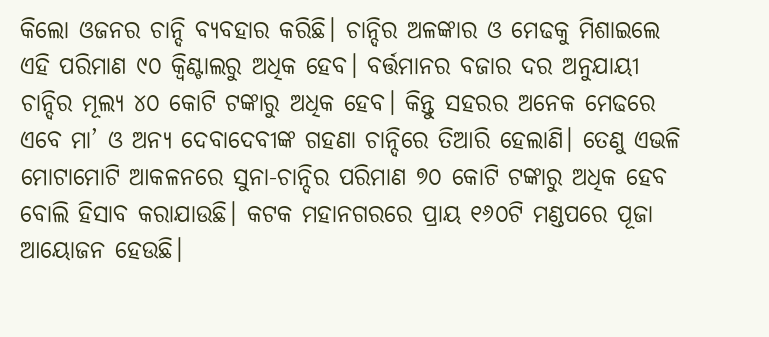କିଲୋ ଓଜନର ଚାନ୍ଦି ବ୍ୟବହାର କରିଛି। ଚାନ୍ଦିର ଅଳଙ୍କାର ଓ ମେଢକୁ ମିଶାଇଲେ ଏହି ପରିମାଣ ୯୦ କ୍ବିଣ୍ଟାଲରୁ ଅଧିକ ହେବ। ବର୍ତ୍ତମାନର ବଜାର ଦର ଅନୁଯାୟୀ ଚାନ୍ଦିର ମୂଲ୍ୟ ୪୦ କୋଟି ଟଙ୍କାରୁ ଅଧିକ ହେବ। କିନ୍ତୁ ସହରର ଅନେକ ମେଢରେ ଏବେ ମା’ ଓ ଅନ୍ୟ ଦେବାଦେବୀଙ୍କ ଗହଣା ଚାନ୍ଦିରେ ତିଆରି ହେଲାଣି। ତେଣୁ ଏଭଳି ମୋଟାମୋଟି ଆକଳନରେ ସୁନା-ଚାନ୍ଦିର ପରିମାଣ ୭୦ କୋଟି ଟଙ୍କାରୁ ଅଧିକ ହେବ ବୋଲି ହିସାବ କରାଯାଉଛି। କଟକ ମହାନଗରରେ ପ୍ରାୟ ୧୬୦ଟି ମଣ୍ଡପରେ ପୂଜା ଆୟୋଜନ ହେଉଛି।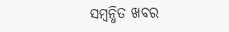ସମ୍ବନ୍ଧିତ ଖବର